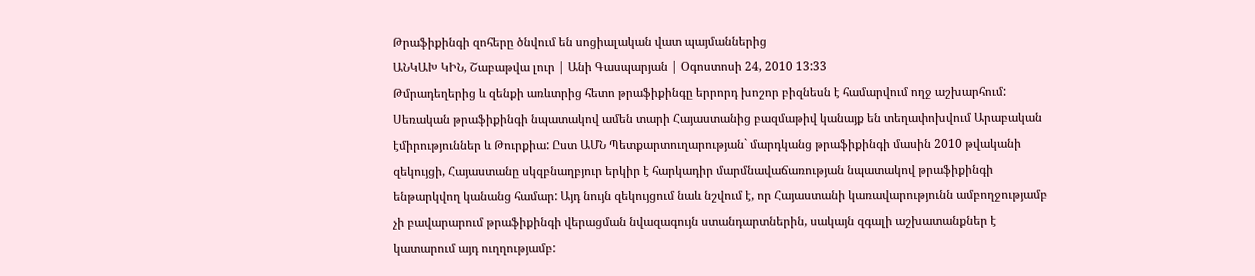Թրաֆիքինգի զոհերը ծնվում են սոցիալական վատ պայմաններից
ԱՆԿԱԽ ԿԻՆ, Շաբաթվա լուր | Անի Գասպարյան | Օգոստոսի 24, 2010 13:33
Թմրադեղերից և զենքի առևտրից հետո թրաֆիքինգը երրորդ խոշոր բիզնեսն է համարվում ողջ աշխարհում: Սեռական թրաֆիքինգի նպատակով ամեն տարի Հայաստանից բազմաթիվ կանայք են տեղափոխվում Արաբական էմիրություններ և Թուրքիա: Ըստ ԱՄՆ Պետքարտուղարության` մարդկանց թրաֆիքինգի մասին 2010 թվականի զեկույցի, Հայաստանը սկզբնաղբյուր երկիր է հարկադիր մարմնավաճառության նպատակով թրաֆիքինգի ենթարկվող կանանց համար: Այդ նույն զեկույցում նաև նշվում է, որ Հայաստանի կառավարությունն ամբողջությամբ չի բավարարում թրաֆիքինգի վերացման նվազագույն ստանդարտներին, սակայն զգալի աշխատանքներ է կատարում այդ ուղղությամբ: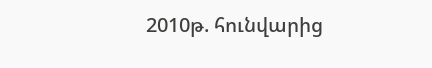2010թ. հունվարից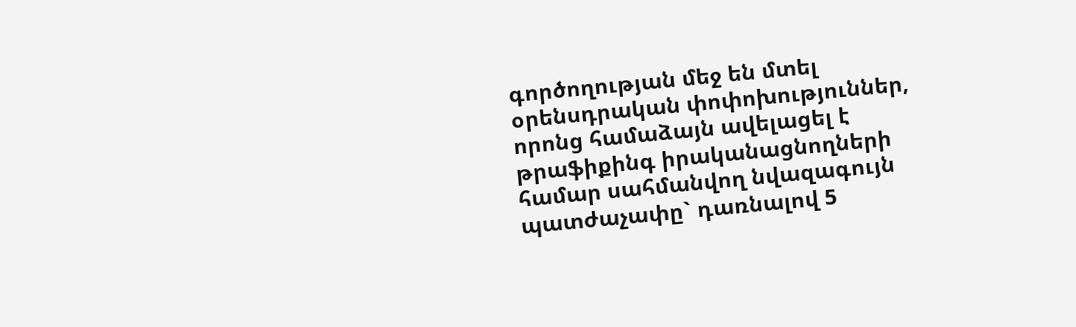գործողության մեջ են մտել օրենսդրական փոփոխություններ, որոնց համաձայն ավելացել է թրաֆիքինգ իրականացնողների համար սահմանվող նվազագույն պատժաչափը` դառնալով 5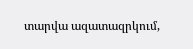տարվա ազատազրկում,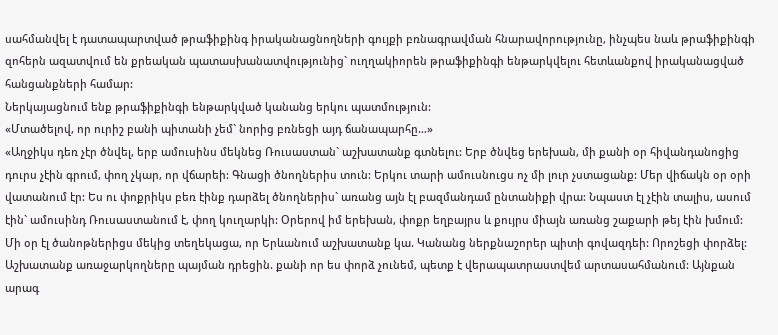սահմանվել է դատապարտված թրաֆիքինգ իրականացնողների գույքի բռնագրավման հնարավորությունը, ինչպես նաև թրաֆիքինգի զոհերն ազատվում են քրեական պատասխանատվությունից` ուղղակիորեն թրաֆիքինգի ենթարկվելու հետևանքով իրականացված հանցանքների համար:
Ներկայացնում ենք թրաֆիքինգի ենթարկված կանանց երկու պատմություն:
«Մտածելով, որ ուրիշ բանի պիտանի չեմ` նորից բռնեցի այդ ճանապարհը…»
«Աղջիկս դեռ չէր ծնվել, երբ ամուսինս մեկնեց Ռուսաստան` աշխատանք գտնելու: Երբ ծնվեց երեխան, մի քանի օր հիվանդանոցից դուրս չէին գրում, փող չկար, որ վճարեի: Գնացի ծնողներիս տուն: Երկու տարի ամուսնուցս ոչ մի լուր չստացանք: Մեր վիճակն օր օրի վատանում էր: Ես ու փոքրիկս բեռ էինք դարձել ծնողներիս` առանց այն էլ բազմանդամ ընտանիքի վրա: Նպաստ էլ չէին տալիս, ասում էին` ամուսինդ Ռուսաստանում է, փող կուղարկի: Օրերով իմ երեխան, փոքր եղբայրս և քույրս միայն առանց շաքարի թեյ էին խմում:
Մի օր էլ ծանոթներիցս մեկից տեղեկացա, որ Երևանում աշխատանք կա. Կանանց ներքնաշորեր պիտի գովազդեի: Որոշեցի փորձել: Աշխատանք առաջարկողները պայման դրեցին. քանի որ ես փորձ չունեմ, պետք է վերապատրաստվեմ արտասահմանում: Այնքան արագ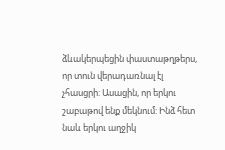ձևակերպեցին փաստաթղթերս, որ տուն վերադառնալ էլ չհասցրի: Ասացին, որ երկու շաբաթով ենք մեկնում: Ինձ հետ նաև երկու աղջիկ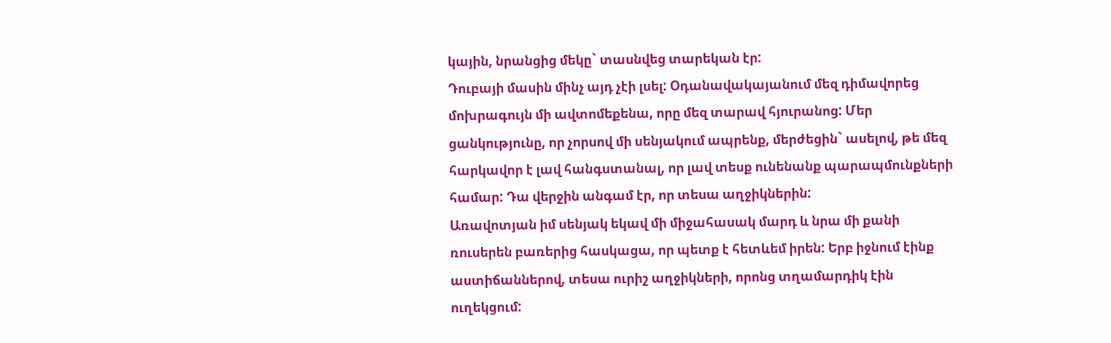կային, նրանցից մեկը` տասնվեց տարեկան էր:
Դուբայի մասին մինչ այդ չէի լսել: Օդանավակայանում մեզ դիմավորեց մոխրագույն մի ավտոմեքենա, որը մեզ տարավ հյուրանոց: Մեր ցանկությունը, որ չորսով մի սենյակում ապրենք, մերժեցին` ասելով, թե մեզ հարկավոր է լավ հանգստանալ, որ լավ տեսք ունենանք պարապմունքների համար: Դա վերջին անգամ էր, որ տեսա աղջիկներին:
Առավոտյան իմ սենյակ եկավ մի միջահասակ մարդ և նրա մի քանի ռուսերեն բառերից հասկացա, որ պետք է հետևեմ իրեն: Երբ իջնում էինք աստիճաններով, տեսա ուրիշ աղջիկների, որոնց տղամարդիկ էին ուղեկցում: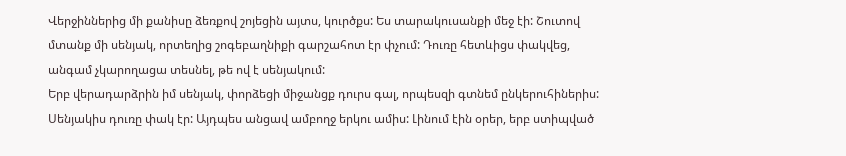Վերջիններից մի քանիսը ձեռքով շոյեցին այտս, կուրծքս: Ես տարակուսանքի մեջ էի: Շուտով մտանք մի սենյակ, որտեղից շոգեբաղնիքի գարշահոտ էր փչում: Դուռը հետևիցս փակվեց, անգամ չկարողացա տեսնել, թե ով է սենյակում:
Երբ վերադարձրին իմ սենյակ, փորձեցի միջանցք դուրս գալ, որպեսզի գտնեմ ընկերուհիներիս: Սենյակիս դուռը փակ էր: Այդպես անցավ ամբողջ երկու ամիս: Լինում էին օրեր, երբ ստիպված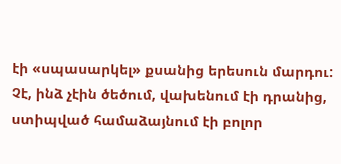էի «սպասարկել» քսանից երեսուն մարդու: Չէ, ինձ չէին ծեծում, վախենում էի դրանից, ստիպված համաձայնում էի բոլոր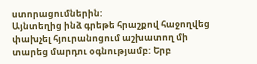ստորացումներին:
Այնտեղից ինձ գրեթե հրաշքով հաջողվեց փախչել հյուրանոցում աշխատող մի տարեց մարդու օգնությամբ: Երբ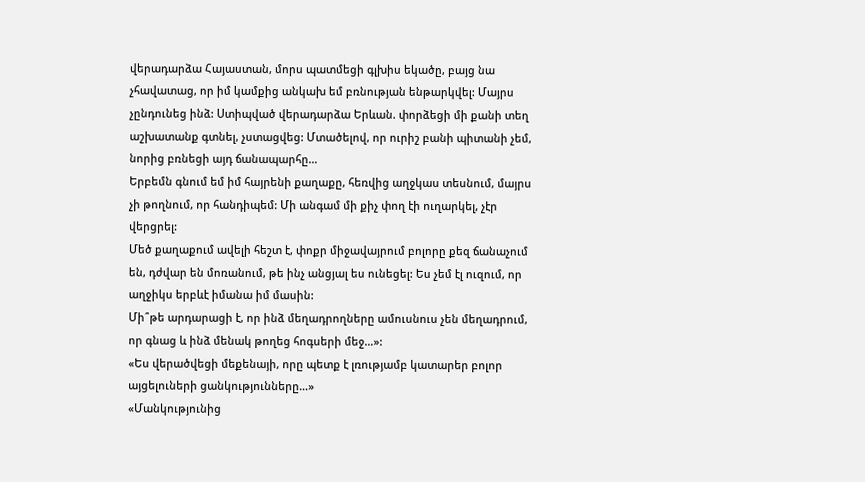վերադարձա Հայաստան, մորս պատմեցի գլխիս եկածը, բայց նա չհավատաց, որ իմ կամքից անկախ եմ բռնության ենթարկվել: Մայրս չընդունեց ինձ: Ստիպված վերադարձա Երևան. փորձեցի մի քանի տեղ աշխատանք գտնել, չստացվեց: Մտածելով, որ ուրիշ բանի պիտանի չեմ, նորից բռնեցի այդ ճանապարհը…
Երբեմն գնում եմ իմ հայրենի քաղաքը, հեռվից աղջկաս տեսնում, մայրս չի թողնում, որ հանդիպեմ: Մի անգամ մի քիչ փող էի ուղարկել, չէր վերցրել:
Մեծ քաղաքում ավելի հեշտ է, փոքր միջավայրում բոլորը քեզ ճանաչում են, դժվար են մոռանում, թե ինչ անցյալ ես ունեցել: Ես չեմ էլ ուզում, որ աղջիկս երբևէ իմանա իմ մասին:
Մի՞թե արդարացի է, որ ինձ մեղադրողները ամուսնուս չեն մեղադրում, որ գնաց և ինձ մենակ թողեց հոգսերի մեջ…»:
«Ես վերածվեցի մեքենայի, որը պետք է լռությամբ կատարեր բոլոր այցելուների ցանկությունները…»
«Մանկությունից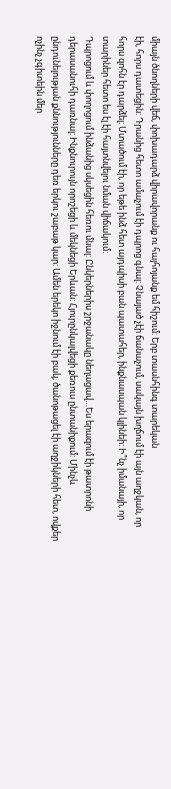միայն ծնողների վեճ, փոխադարձ վիրավորանք ու հայհոյանք եմ հիշում: Երբ տասնհինգ տարեկան
էի, հորս դատեցին: Դրանից հետո ամաչում էի դպրոց գնալ: Չնայած չէի ճանաչում, սակայն խղճում էի այն աղջկան, որ հորս զոհն էր դարձել: Մտածում էի, որ եթե ինձ հետ այդպիսի բան պատահեր, ինքնասպան կլինեի: Ի՞նչ իմանայի, որ տարիներ հետո ես էլ էի հայտնվելու նման վիճակում:
Դպրոցում և փողոցում ինձանից սկսեցին հեռու մնալ: Ընկերներիս շրջանակը նեղացավ…Ես երազում էի թատրոնի դերասանուհի դառնալ: Ինքնուրույն որոշեցի և մեկնեցի Երևան: Հյուրընկալվեցի քեռուս ընտանիքում: Մինչև ընդունելության քննությունները դեռ երկու շաբաթ կար: Ամեն երեկո իջնում էի բակ, ծանոթացել էի աղջիկների հետ, ովքեր ոչինչ չգիտեին մեր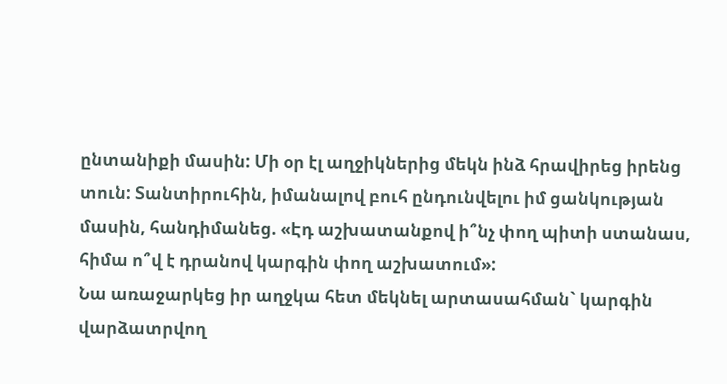ընտանիքի մասին: Մի օր էլ աղջիկներից մեկն ինձ հրավիրեց իրենց տուն: Տանտիրուհին, իմանալով բուհ ընդունվելու իմ ցանկության մասին, հանդիմանեց. «Էդ աշխատանքով ի՞նչ փող պիտի ստանաս, հիմա ո՞վ է դրանով կարգին փող աշխատում»:
Նա առաջարկեց իր աղջկա հետ մեկնել արտասահման` կարգին վարձատրվող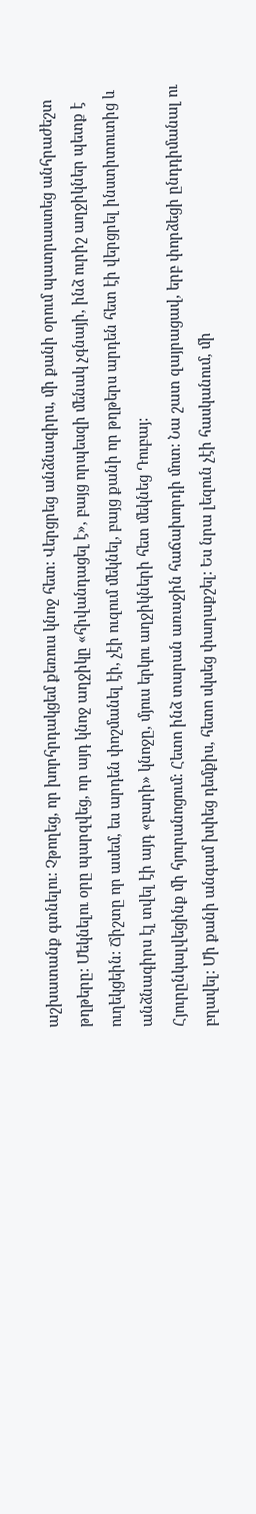աշխատանք գտնելու: Չթողեց, որ խորհրդակցեմ քեռուս կնոջ հետ: Վերցրեց անձնագիրս, մի քանի օրում պատրաստեց անհրաժեշտ թղթերը: Մեկնելու օրը պարզվեց, որ այդ կնոջ աղջիկը «հիվանդացել է», բայց որպեսզի մենակ չգնայի, ինձ ուրիշ աղջիկներ պետք է ուղեկցեին: Ճիշտը որ ասեմ, ես արդեն փոշմանել էի, չէի ուզում մեկնել, բայց քանի որ թղթերս արդեն հետ էի վերցրել ինստիտուտից և անձնագիրս էլ տվել էի այդ «բարի» կնոջը, մյուս երկու աղջիկների հետ մեկնեց Դուբայ:
Հյուրընկալվեցինք մի հյուրանոցում: Հետո ինձ տարան առաջին հաճախորդի մոտ: Նա շատ զայրացավ, երբ փորձեցի ընդդիմանալ ու բղավել: Մի քանի անգամ խփեց դեմքիս, հետո սկսեց փաղաքշել: Ես նրա լեզուն չէի հասկանում, մի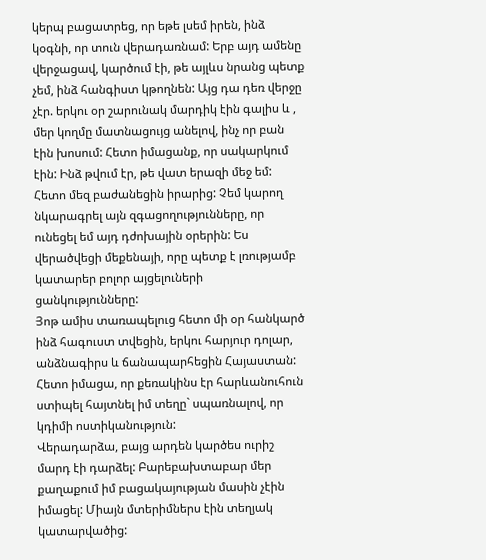կերպ բացատրեց, որ եթե լսեմ իրեն, ինձ կօգնի, որ տուն վերադառնամ: Երբ այդ ամենը վերջացավ, կարծում էի, թե այլևս նրանց պետք չեմ, ինձ հանգիստ կթողնեն: Այց դա դեռ վերջը չէր. երկու օր շարունակ մարդիկ էին գալիս և , մեր կողմը մատնացույց անելով, ինչ որ բան էին խոսում: Հետո իմացանք, որ սակարկում էին: Ինձ թվում էր, թե վատ երազի մեջ եմ:
Հետո մեզ բաժանեցին իրարից: Չեմ կարող նկարագրել այն զգացողությունները, որ ունեցել եմ այդ դժոխային օրերին: Ես վերածվեցի մեքենայի, որը պետք է լռությամբ կատարեր բոլոր այցելուների ցանկությունները:
Յոթ ամիս տառապելուց հետո մի օր հանկարծ ինձ հագուստ տվեցին, երկու հարյուր դոլար, անձնագիրս և ճանապարհեցին Հայաստան: Հետո իմացա, որ քեռակինս էր հարևանուհուն ստիպել հայտնել իմ տեղը` սպառնալով, որ կդիմի ոստիկանություն:
Վերադարձա, բայց արդեն կարծես ուրիշ մարդ էի դարձել: Բարեբախտաբար մեր քաղաքում իմ բացակայության մասին չէին իմացել: Միայն մտերիմներս էին տեղյակ կատարվածից: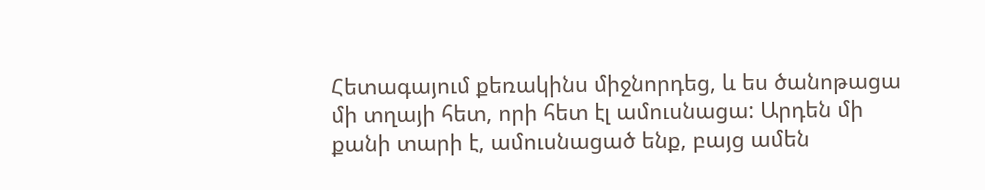Հետագայում քեռակինս միջնորդեց, և ես ծանոթացա մի տղայի հետ, որի հետ էլ ամուսնացա: Արդեն մի քանի տարի է, ամուսնացած ենք, բայց ամեն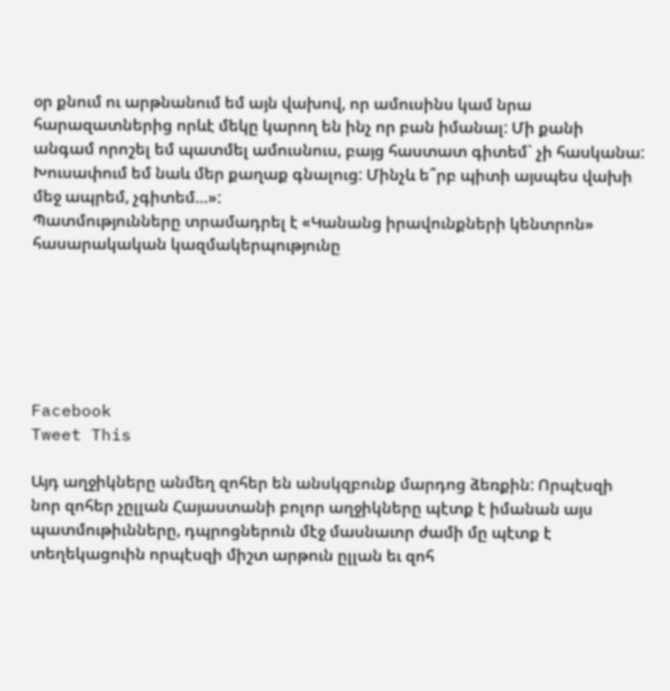օր քնում ու արթնանում եմ այն վախով, որ ամուսինս կամ նրա հարազատներից որևէ մեկը կարող են ինչ որ բան իմանալ: Մի քանի անգամ որոշել եմ պատմել ամուսնուս, բայց հաստատ գիտեմ` չի հասկանա: Խուսափում եմ նաև մեր քաղաք գնալուց: Մինչև ե՞րբ պիտի այսպես վախի մեջ ապրեմ, չգիտեմ…»:
Պատմությունները տրամադրել է «Կանանց իրավունքների կենտրոն» հասարակական կազմակերպությունը






Facebook
Tweet This

Այդ աղջիկները անմեղ զոհեր են անսկզբունք մարդոց ձեռքին: Որպէսզի նոր զոհեր չըլլան Հայաստանի բոլոր աղջիկները պէտք է իմանան այս պատմութիւնները, դպրոցներուն մէջ մասնաւոր ժամի մը պէտք է տեղեկացուին որպէսզի միշտ արթուն ըլլան եւ զոհ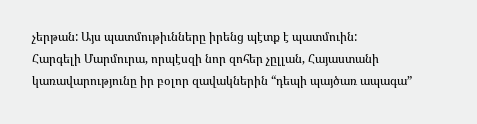չերթան: Այս պատմութիւնները իրենց պէտք է պատմուին:
Հարգելի Մարմուրա, որպէսզի նոր զոհեր չըլլան, Հայաստանի կառավարությունը իր բօլոր զավակներին “դեպի պայծառ ապագա”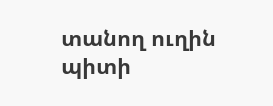տանող ուղին պիտի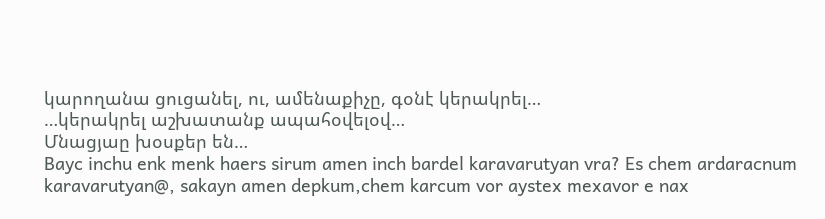կարողանա ցուցանել, ու, ամենաքիչը, գօնէ կերակրել…
…կերակրել աշխատանք ապահօվելօվ…
Մնացյաը խօսքեր են…
Bayc inchu enk menk haers sirum amen inch bardel karavarutyan vra? Es chem ardaracnum karavarutyan@, sakayn amen depkum,chem karcum vor aystex mexavor e nax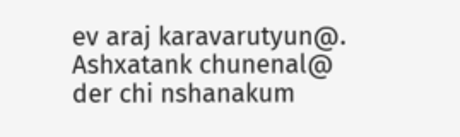ev araj karavarutyun@. Ashxatank chunenal@ der chi nshanakum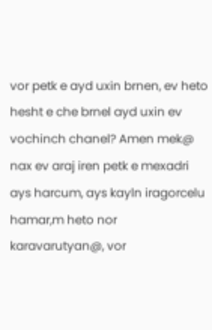vor petk e ayd uxin brnen, ev heto hesht e che brnel ayd uxin ev vochinch chanel? Amen mek@ nax ev araj iren petk e mexadri ays harcum, ays kayln iragorcelu hamar,m heto nor karavarutyan@, vor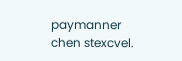paymanner chen stexcvel.